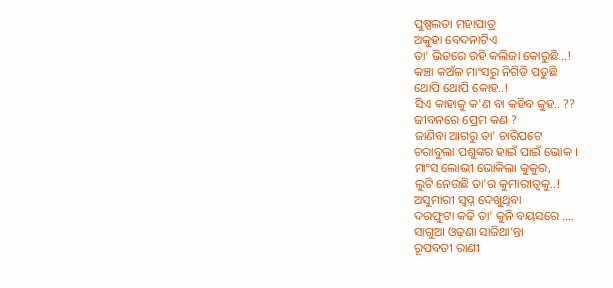ପୁଷ୍ପଲତା ମହାପାତ୍ର
ଅକୁହା ବେଦନାଟିଏ
ତା' ଭିତରେ ରହି କଲିଜା କୋରୁଛି ..!
କଞ୍ଚା କଅଁଳ ମାଂସରୁ ନିଗିଡି ପଡୁଛି
ଥୋପି ଥୋପି କୋହ..!
ସିଏ କାହାକୁ କ'ଣ ବା କହିବ କୁହ.. ??
ଜୀବନରେ ପ୍ରେମ କଣ ?
ଜାଣିବା ଆଗରୁ ତା' ଚାରିପଟେ
ଚରାବୁଲା ପଶୁଙ୍କର ହାଇଁ ପାଇଁ ଭୋକ ।
ମାଂସ ଲୋଭୀ ଭୋକିଲା କୁକୁର,
ଲୁଟି ନେଉଛି ତା'ର କୁମାରୀତ୍ଵକୁ..!
ଅସୁମାରୀ ସ୍ଵପ୍ନ ଦେଖୁଥିବା
ଦରଫୁଟା କଢି ତା' କୁନି ବୟସରେ ....
ସାଗୁଆ ଓଢ଼ଣା ସାଜିଥା'ନ୍ତା
ରୂପବତୀ ରାଣୀ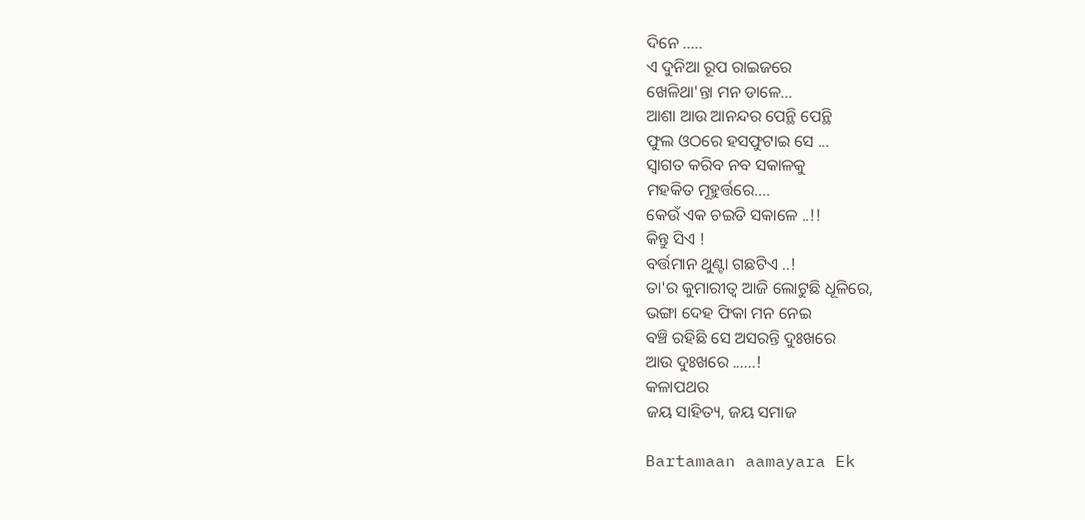ଦିନେ .....
ଏ ଦୁନିଆ ରୂପ ରାଇଜରେ
ଖେଳିଥା'ନ୍ତା ମନ ଡାଳେ...
ଆଶା ଆଉ ଆନନ୍ଦର ପେନ୍ଥି ପେନ୍ଥି
ଫୁଲ ଓଠରେ ହସଫୁଟାଇ ସେ ...
ସ୍ବାଗତ କରିବ ନବ ସକାଳକୁ
ମହକିତ ମୂହୁର୍ତ୍ତରେ....
କେଉଁ ଏକ ଚଇତି ସକାଳେ ..!!
କିନ୍ତୁ ସିଏ !
ବର୍ତ୍ତମାନ ଥୁଣ୍ଟା ଗଛଟିଏ ..!
ତା'ର କୁମାରୀତ୍ଵ ଆଜି ଲୋଟୁଛି ଧୂଳିରେ,
ଭଙ୍ଗା ଦେହ ଫିକା ମନ ନେଇ
ବଞ୍ଚି ରହିଛି ସେ ଅସରନ୍ତି ଦୁଃଖରେ
ଆଉ ଦୁଃଖରେ ......!
କଳାପଥର
ଜୟ ସାହିତ୍ୟ, ଜୟ ସମାଜ

Bartamaan aamayara Ek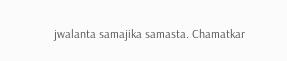jwalanta samajika samasta. Chamatkar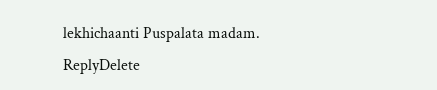lekhichaanti Puspalata madam.
ReplyDelete